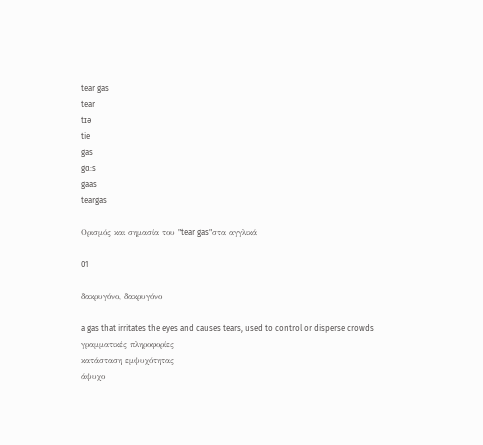tear gas
tear
tɪə
tie
gas
gɑ:s
gaas
teargas

Ορισμός και σημασία του "tear gas"στα αγγλικά

01

δακρυγόνο, δακρυγόνο

a gas that irritates the eyes and causes tears, used to control or disperse crowds
γραμματικές πληροφορίες
κατάσταση εμψυχότητας
άψυχο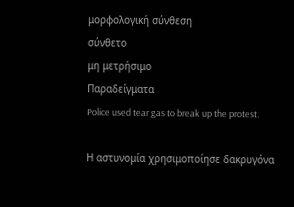μορφολογική σύνθεση
σύνθετο
μη μετρήσιμο
Παραδείγματα
Police used tear gas to break up the protest.

Η αστυνομία χρησιμοποίησε δακρυγόνα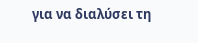για να διαλύσει τη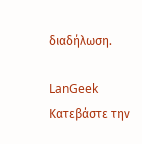διαδήλωση.

LanGeek
Κατεβάστε την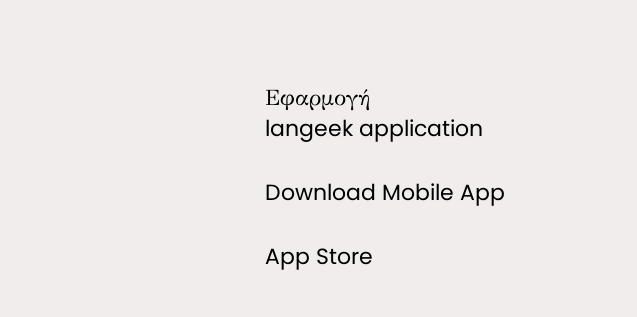Εφαρμογή
langeek application

Download Mobile App

App Store